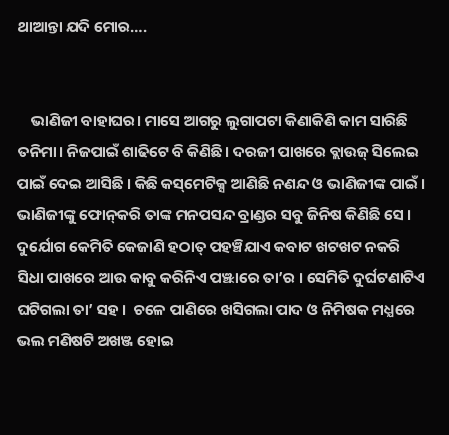ଥାଆନ୍ତା ଯଦି ମୋର….


    ଭାଣିଜୀ ବାହାଘର। ମାସେ ଆଗରୁ ଲୁଗାପଟା କିଣାକିଣି କାମ ସାରିଛି ତନିମା। ନିଜପାଇଁ ଶାଢିଟେ ବି କିଣିଛି। ଦରଜୀ ପାଖରେ ବ୍ଲାଉଜ୍ ସିଲେଇ ପାଇଁ ଦେଇ ଆସିଛି । କିଛି କସ୍‌ମେଟିକ୍ସ ଆଣିଛି ନଣନ୍ଦ ଓ ଭାଣିଜୀଙ୍କ ପାଇଁ । ଭାଣିଜୀଙ୍କୁ ଫୋନ୍‌କରି ତାଙ୍କ ମନପସନ୍ଦ ବ୍ରାଣ୍ଡର ସବୁ ଜିନିଷ କିଣିଛି ସେ । ଦୁର୍ଯୋଗ କେମିତି କେଜାଣି ହଠାତ୍ ପହଞ୍ଚିଯାଏ କବାଟ ଖଟଖଟ ନକରି ସିଧା ପାଖରେ ଆଉ କାବୁ କରିନିଏ ପଞ୍ଝାରେ ତା’ର । ସେମିତି ଦୁର୍ଘଟଣାଟିଏ ଘଟିଗଲା ତା’ ସହ ।  ଚଳେ ପାଣିରେ ଖସିଗଲା ପାଦ ଓ ନିମିଷକ ମଧ୍ଯରେ ଭଲ ମଣିଷଟି ଅଖଞ୍ଜ ହୋଇ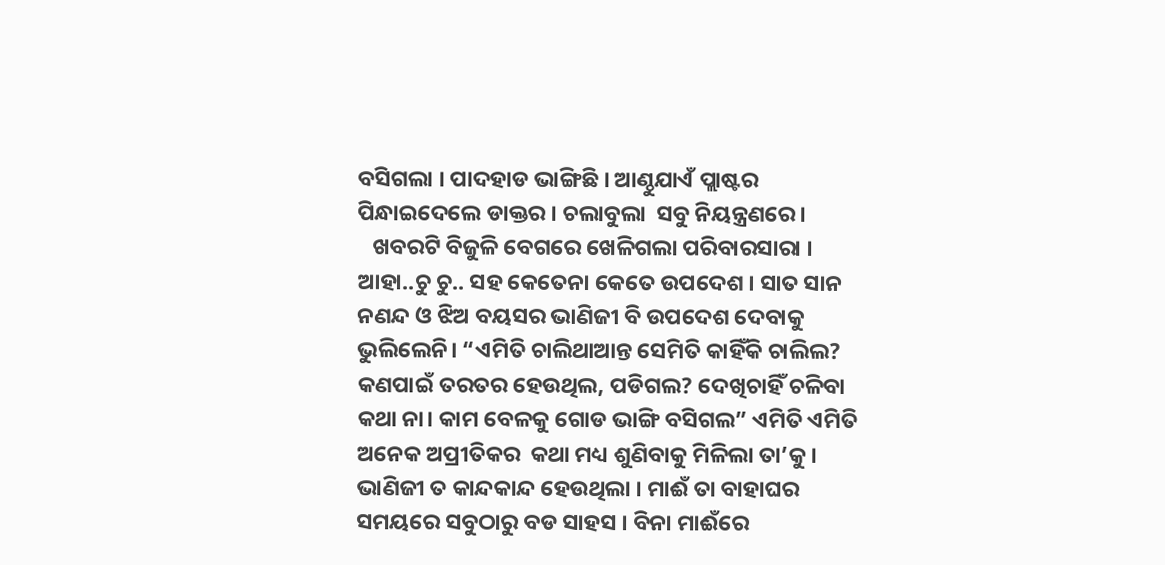ବସିଗଲା । ପାଦହାଡ ଭାଙ୍ଗିଛି । ଆଣ୍ଠୁଯାଏଁ ପ୍ଲାଷ୍ଟର ପିନ୍ଧାଇଦେଲେ ଡାକ୍ତର । ଚଲାବୁଲା  ସବୁ ନିୟନ୍ତ୍ରଣରେ ।
   ଖବରଟି ବିଜୁଳି ବେଗରେ ଖେଳିଗଲା ପରିବାରସାରା । ଆହା..ଚୁ ଚୁ.. ସହ କେତେନା କେତେ ଉପଦେଶ । ସାତ ସାନ ନଣନ୍ଦ ଓ ଝିଅ ବୟସର ଭାଣିଜୀ ବି ଉପଦେଶ ଦେବାକୁ ଭୁଲିଲେନି। “ଏମିତି ଚାଲିଥାଆନ୍ତ ସେମିତି କାହିଁକି ଚାଲିଲ? କଣପାଇଁ ତରତର ହେଉଥିଲ, ପଡିଗଲ? ଦେଖିଚାହିଁ ଚଳିବା କଥା ନା। କାମ ବେଳକୁ ଗୋଡ ଭାଙ୍ଗି ବସିଗଲ” ଏମିତି ଏମିତି ଅନେକ ଅପ୍ରୀତିକର  କଥା ମଧ୍ୟ ଶୁଣିବାକୁ ମିଳିଲା ତା’କୁ । ଭାଣିଜୀ ତ କାନ୍ଦକାନ୍ଦ ହେଉଥିଲା । ମାଈଁ ତା ବାହାଘର ସମୟରେ ସବୁଠାରୁ ବଡ ସାହସ । ବିନା ମାଈଁରେ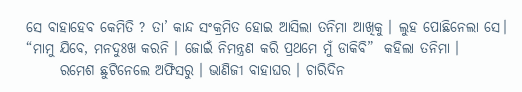ସେ ବାହାହେବ କେମିତି ? ତା’ କାନ୍ଦ ସଂକ୍ରମିତ ହୋଇ ଆସିଲା ତନିମା ଆଖିକୁ । ଲୁହ ପୋଛିନେଲା ସେ। “ମାମୁ ଯିବେ, ମନଦୁଃଖ କରନି । ଜୋଇଁ ନିମନ୍ତ୍ରଣ କରି ପ୍ରଥମେ ମୁଁ ଡାକିବି”  କହିଲା ତନିମା ।
      ରମେଶ ଛୁଟିନେଲେ ଅଫିସରୁ । ଭାଣିଜୀ ବାହାଘର । ଚାରିଦିନ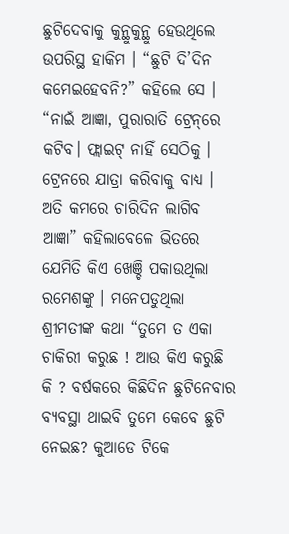ଛୁଟିଦେବାକୁ କୁନ୍ଥୁକୁନ୍ଥୁ ହେଉଥିଲେ ଉପରିସ୍ଥ ହାକିମ । “ଛୁଟି ଦି’ଦିନ କମେଇହେବନି?” କହିଲେ ସେ । “ନାଇଁ ଆଜ୍ଞା, ପୁରାରାତି ଟ୍ରେନ୍‌ରେ କଟିବ। ଫ୍ଲାଇଟ୍ ନାହିଁ ସେଠିକୁ । ଟ୍ରେନରେ ଯାତ୍ରା କରିବାକୁ ବାଧ୍ଯ । ଅତି କମରେ ଚାରିଦିନ ଲାଗିବ ଆଜ୍ଞା” କହିଲାବେଳେ ଭିତରେ ଯେମିତି କିଏ ଖେଞ୍ଚି ପକାଉଥିଲା ରମେଶଙ୍କୁ । ମନେପଡୁଥିଲା ଶ୍ରୀମତୀଙ୍କ କଥା “ତୁମେ ତ ଏକା ଚାକିରୀ କରୁଛ ! ଆଉ କିଏ କରୁଛି କି ? ବର୍ଷକରେ କିଛିଦିନ ଛୁଟିନେବାର ବ୍ୟବସ୍ଥା ଥାଇବି ତୁମେ କେବେ ଛୁଟି ନେଇଛ? କୁଆଡେ ଟିକେ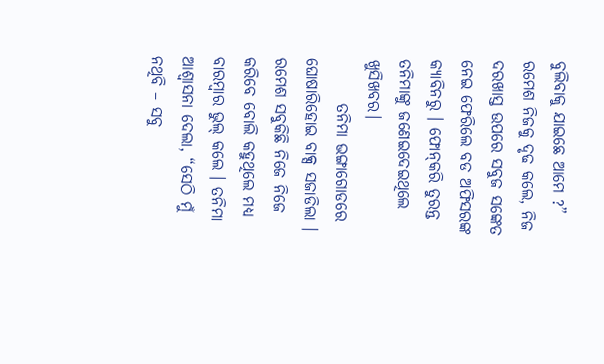ବୁଲିବାକୁ ଯାଇଛେ ଆମେ ?” ରମେଶ ନିଜକୁ ଦୃଢ କଲେ, ନିଜ ଦରଖାସ୍ତ ଉପରେ ସବୁଜ ସଙ୍କେତ ନେଇ ଫେରିଲେ ବଡ ଅଫିସରଙ୍କ କ୍ୟାବିନରୁ । ଫୋନ୍‌କରି ତୁରନ୍ତ ତନିମାଙ୍କୁ ଜଣେଇଦେଇଥିଲେ ଖୁସିଖବର।
       ତନିମା ଭଙ୍ଗାଗୋଡରେ ଘୋଷାରିହୋଇ ବାକ୍ସ ସଜାଡିଲା । ରମେଶ ସବୁକିଛି ନିଜେ ନିଜେ କରିବେ ବୋଲି କହୁଥିଲେ ମଧ୍ଯ ବାରମ୍ବାର ଭୁଲ୍ କଲେ । ତନିମା ଆଶ୍ୱାସନା ଦେଲା, “ସେଠି ମୁଁ ନଥିବି – ସବୁ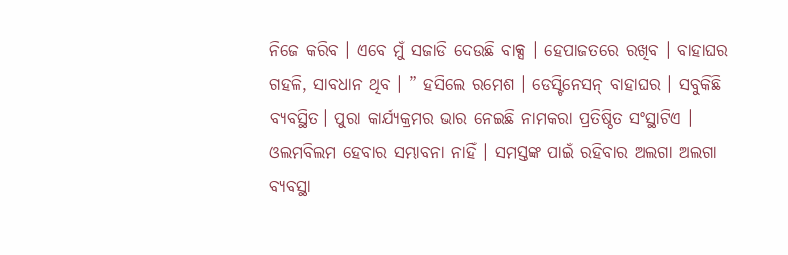ନିଜେ କରିବ । ଏବେ ମୁଁ ସଜାଡି ଦେଉଛି ବାକ୍ସ । ହେପାଜତରେ ରଖିବ । ବାହାଘର ଗହଳି, ସାବଧାନ ଥିବ । ” ହସିଲେ ରମେଶ । ଡେସ୍ଟିନେସନ୍ ବାହାଘର । ସବୁକିଛି ବ୍ୟବସ୍ଥିତ। ପୁରା କାର୍ଯ୍ୟକ୍ରମର ଭାର ନେଇଛି ନାମକରା ପ୍ରତିଷ୍ଠିତ ସଂସ୍ଥାଟିଏ । ଓଲମବିଲମ ହେବାର ସମ୍ଭାବନା ନାହିଁ । ସମସ୍ତଙ୍କ ପାଇଁ ରହିବାର ଅଲଗା ଅଲଗା ବ୍ୟବସ୍ଥା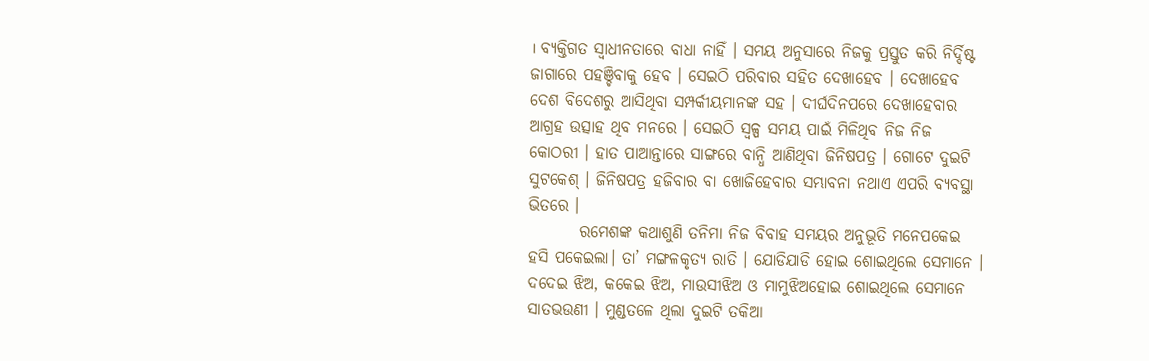। ବ୍ୟକ୍ତିଗତ ସ୍ୱାଧୀନତାରେ ବାଧା ନାହିଁ । ସମୟ ଅନୁସାରେ ନିଜକୁ ପ୍ରସ୍ତୁତ କରି ନିର୍ଦ୍ଦିଷ୍ଟ ଜାଗାରେ ପହଞ୍ଚିବାକୁ ହେବ । ସେଇଠି ପରିବାର ସହିତ ଦେଖାହେବ । ଦେଖାହେବ ଦେଶ ବିଦେଶରୁ ଆସିଥିବା ସମ୍ପର୍କୀୟମାନଙ୍କ ସହ । ଦୀର୍ଘଦିନପରେ ଦେଖାହେବାର ଆଗ୍ରହ ଉତ୍ସାହ ଥିବ ମନରେ । ସେଇଠି ସ୍ୱଳ୍ପ ସମୟ ପାଇଁ ମିଳିଥିବ ନିଜ ନିଜ କୋଠରୀ । ହାତ ପାଆନ୍ତାରେ ସାଙ୍ଗରେ ବାନ୍ଧି ଆଣିଥିବା ଜିନିଷପତ୍ର । ଗୋଟେ ଦୁଇଟି ସୁଟକେଶ୍ । ଜିନିଷପତ୍ର ହଜିବାର ବା ଖୋଜିହେବାର ସମ୍ଭାବନା ନଥାଏ ଏପରି ବ୍ଯବସ୍ଥା ଭିତରେ ।
        ରମେଶଙ୍କ କଥାଶୁଣି ତନିମା ନିଜ ବିବାହ ସମୟର ଅନୁଭୂତି ମନେପକେଇ ହସି ପକେଇଲା। ତା’ ମଙ୍ଗଳକୃତ୍ୟ ରାତି । ଯୋଡିଯାଡି ହୋଇ ଶୋଇଥିଲେ ସେମାନେ । ଦଦେଇ ଝିଅ, କକେଇ ଝିଅ, ମାଉସୀଝିଅ ଓ ମାମୁଝିଅହୋଇ ଶୋଇଥିଲେ ସେମାନେ ସାତଭଉଣୀ । ମୁଣ୍ଡତଳେ ଥିଲା ଦୁଇଟି ତକିଆ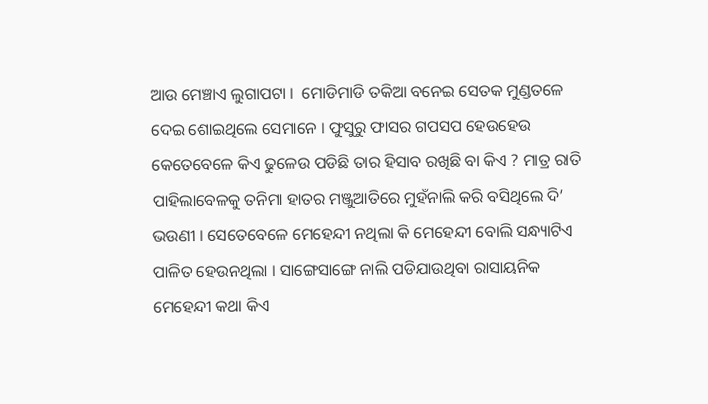ଆଉ ମେଞ୍ଚାଏ ଲୁଗାପଟା ।  ମୋଡିମାଡି ତକିଆ ବନେଇ ସେତକ ମୁଣ୍ଡତଳେ ଦେଇ ଶୋଇଥିଲେ ସେମାନେ । ଫୁସୁରୁ ଫାସର ଗପସପ ହେଉହେଉ କେତେବେଳେ କିଏ ଢୁଳେଉ ପଡିଛି ତାର ହିସାବ ରଖିଛି ବା କିଏ ? ମାତ୍ର ରାତି ପାହିଲାବେଳକୁ ତନିମା ହାତର ମଞ୍ଜୁଆତିରେ ମୁହଁନାଲି କରି ବସିଥିଲେ ଦି’ ଭଉଣୀ । ସେତେବେଳେ ମେହେନ୍ଦୀ ନଥିଲା କି ମେହେନ୍ଦୀ ବୋଲି ସନ୍ଧ୍ୟାଟିଏ ପାଳିତ ହେଉନଥିଲା । ସାଙ୍ଗେସାଙ୍ଗେ ନାଲି ପଡିଯାଉଥିବା ରାସାୟନିକ ମେହେନ୍ଦୀ କଥା କିଏ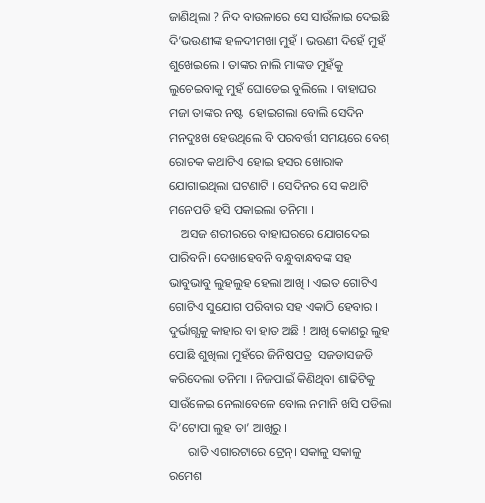ଜାଣିଥିଲା ? ନିଦ ବାଉଳାରେ ସେ ସାଉଁଳାଇ ଦେଇଛି ଦି’ଭଉଣୀଙ୍କ ହଳଦୀମଖା ମୁହଁ । ଭଉଣୀ ଦିହେଁ ମୁହଁ ଶୁଖେଇଲେ । ତାଙ୍କର ନାଲି ମାଙ୍କଡ ମୁହଁକୁ ଲୁଚେଇବାକୁ ମୁହଁ ଘୋଡେଇ ବୁଲିଲେ । ବାହାଘର ମଜା ତାଙ୍କର ନଷ୍ଟ  ହୋଇଗଲା ବୋଲି ସେଦିନ ମନଦୁଃଖ ହେଉଥିଲେ ବି ପରବର୍ତ୍ତୀ ସମୟରେ ବେଶ୍ ରୋଚକ କଥାଟିଏ ହୋଇ ହସର ଖୋରାକ ଯୋଗାଇଥିଲା ଘଟଣାଟି । ସେଦିନର ସେ କଥାଟି ମନେପଡି ହସି ପକାଇଲା ତନିମା ।
    ଅସଜ ଶରୀରରେ ବାହାଘରରେ ଯୋଗଦେଇ ପାରିବନି। ଦେଖାହେବନି ବନ୍ଧୁବାନ୍ଧବଙ୍କ ସହ ଭାବୁଭାବୁ ଲୁହଲୁହ ହେଲା ଆଖି । ଏଇତ ଗୋଟିଏ ଗୋଟିଏ ସୁଯୋଗ ପରିବାର ସହ ଏକାଠି ହେବାର । ଦୁର୍ଭାଗ୍ଯକୁ କାହାର ବା ହାତ ଅଛି ! ଆଖି କୋଣରୁ ଲୁହ ପୋଛି ଶୁଖିଲା ମୁହଁରେ ଜିନିଷପତ୍ର  ସଜଡାସଜଡି କରିଦେଲା ତନିମା । ନିଜପାଇଁ କିଣିଥିବା ଶାଢିଟିକୁ ସାଉଁଳେଇ ନେଲାବେଳେ ବୋଲ ନମାନି ଖସି ପଡିଲା ଦି’ଟୋପା ଲୁହ ତା’ ଆଖିରୁ ।
      ରାତି ଏଗାରଟାରେ ଟ୍ରେନ୍। ସକାଳୁ ସକାଳୁ ରମେଶ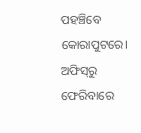ପହଞ୍ଚିବେ କୋରାପୁଟରେ। ଅଫିସ୍‌ରୁ ଫେରିବାରେ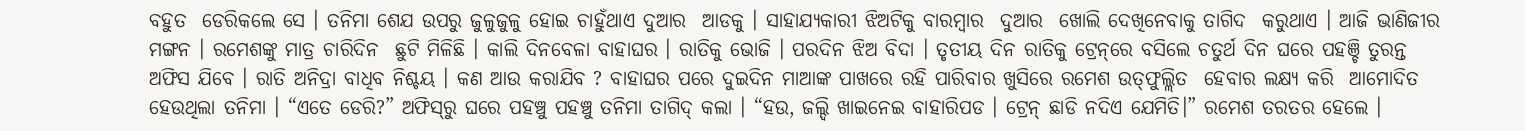ବହୁତ  ଡେରିକଲେ ସେ । ତନିମା ଶେଯ ଉପରୁ ଜୁଳୁଜୁଳୁ ହୋଇ ଚାହୁଁଥାଏ ଦୁଆର  ଆଡକୁ । ସାହାଯ୍ଯକାରୀ ଝିଅଟିକୁ ବାରମ୍ବାର  ଦୁଆର  ଖୋଲି ଦେଖିନେବାକୁ ତାଗିଦ  କରୁଥାଏ । ଆଜି ଭାଣିଜୀର ମଙ୍ଗନ । ରମେଶଙ୍କୁ ମାତ୍ର ଚାରିଦିନ  ଛୁଟି ମିଳିଛି । କାଲି ଦିନବେଳା ବାହାଘର । ରାତିକୁ ଭୋଜି । ପରଦିନ ଝିଅ ବିଦା । ତୃତୀୟ ଦିନ ରାତିକୁ ଟ୍ରେନ୍‌ରେ ବସିଲେ ଚତୁର୍ଥ ଦିନ ଘରେ ପହଞ୍ଚି ତୁରନ୍ତ ଅଫିସ ଯିବେ । ରାତି ଅନିଦ୍ରା ବାଧିବ ନିଶ୍ଚୟ । କଣ ଆଉ କରାଯିବ ? ବାହାଘର ପରେ ଦୁଇଦିନ ମାଆଙ୍କ ପାଖରେ ରହି ପାରିବାର ଖୁସିରେ ରମେଶ ଉତ୍‌ଫୁଲ୍ଲିତ  ହେବାର ଲକ୍ଷ୍ୟ କରି  ଆମୋଦିତ ହେଉଥିଲା ତନିମା । “ଏତେ ଡେରି?” ଅଫିସ୍‌ରୁ ଘରେ ପହଞ୍ଚୁ ପହଞ୍ଚୁ ତନିମା ତାଗିଦ୍ କଲା । “ହଉ, ଜଲ୍ଦି ଖାଇନେଇ ବାହାରିପଡ । ଟ୍ରେନ୍ ଛାଡି ନଦିଏ ଯେମିତି।” ରମେଶ ତରତର ହେଲେ ।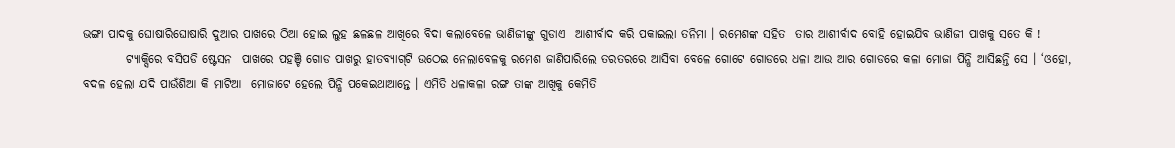ଭଙ୍ଗା ପାଦକୁ ଘୋଷାରିଘୋଷାରି ଦୁଆର ପାଖରେ ଠିଆ ହୋଇ ଲୁହ ଛଳଛଳ ଆଖିରେ ବିଦା କଲାବେଳେ ଭାଣିଜୀଙ୍କୁ ଗୁଡାଏ  ଆଶୀର୍ବାଦ କରି ପକାଇଲା ତନିମା । ରମେଶଙ୍କ ସହିତ  ତାର ଆଶୀର୍ବାଦ ବୋହି ହୋଇଯିବ ଭାଣିଜୀ ପାଖକୁ ସତେ କି !
         ଟ୍ୟାକ୍ସିରେ ବସିପଡି ଷ୍ଟେସନ  ପାଖରେ ପହଞ୍ଚି ଗୋଡ ପାଖରୁ ହାତବ୍ୟାଗ୍‌ଟି ଉଠେଇ ନେଲାବେଳକୁ ରମେଶ ଜାଣିପାରିଲେ ତରତରରେ ଆସିବା ବେଳେ ଗୋଟେ ଗୋଡରେ ଧଳା ଆଉ ଆର ଗୋଡରେ କଳା ମୋଜା ପିନ୍ଧି ଆସିଛନ୍ତି ସେ । ‘ଓହୋ, ବଦଳ ହେଲା ଯଦି ପାଉଁଶିଆ କି ମାଟିଆ  ମୋଜାଟେ ହେଲେ ପିନ୍ଧି ପକେଇଥାଆନ୍ତେ । ଏମିତି ଧଳାକଳା ରଙ୍ଗ ତାଙ୍କ ଆଖିକୁ କେମିତି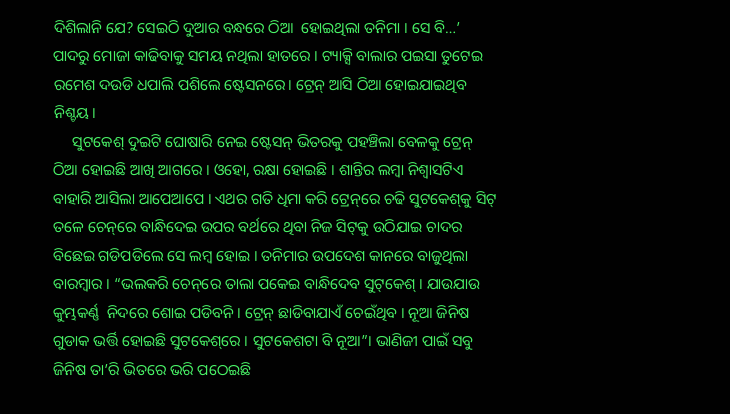ଦିଶିଲାନି ଯେ? ସେଇଠି ଦୁଆର ବନ୍ଧରେ ଠିଆ  ହୋଇଥିଲା ତନିମା । ସେ ବି…’ ପାଦରୁ ମୋଜା କାଢିବାକୁ ସମୟ ନଥିଲା ହାତରେ । ଟ୍ୟାକ୍ସି ବାଲାର ପଇସା ତୁଟେଇ ରମେଶ ଦଉଡି ଧପାଲି ପଶିଲେ ଷ୍ଟେସନରେ। ଟ୍ରେନ୍ ଆସି ଠିଆ ହୋଇଯାଇଥିବ ନିଶ୍ଚୟ।
     ସୁଟକେଶ୍ ଦୁଇଟି ଘୋଷାରି ନେଇ ଷ୍ଟେସନ୍ ଭିତରକୁ ପହଞ୍ଚିଲା ବେଳକୁ ଟ୍ରେନ୍ ଠିଆ ହୋଇଛି ଆଖି ଆଗରେ । ଓହୋ, ରକ୍ଷା ହୋଇଛି । ଶାନ୍ତିର ଲମ୍ବା ନିଶ୍ବାସଟିଏ ବାହାରି ଆସିଲା ଆପେଆପେ । ଏଥର ଗତି ଧିମା କରି ଟ୍ରେନ୍‌ରେ ଚଢି ସୁଟକେଶ୍‌କୁ ସିଟ୍ ତଳେ ଚେନ୍‌ରେ ବାନ୍ଧିଦେଇ ଉପର ବର୍ଥରେ ଥିବା ନିଜ ସିଟ୍‌କୁ ଉଠିଯାଇ ଚାଦର ବିଛେଇ ଗଡିପଡିଲେ ସେ ଲମ୍ବ ହୋଇ । ତନିମାର ଉପଦେଶ କାନରେ ବାଜୁଥିଲା ବାରମ୍ବାର । “ଭଲକରି ଚେନ୍‌ରେ ତାଲା ପକେଇ ବାନ୍ଧିଦେବ ସୁଟ୍‌କେଶ୍ । ଯାଉଯାଉ କୁମ୍ଭକର୍ଣ୍ଣ  ନିଦରେ ଶୋଇ ପଡିବନି । ଟ୍ରେନ୍ ଛାଡିବାଯାଏଁ ଚେଇଁଥିବ । ନୂଆ ଜିନିଷ  ଗୁଡାକ ଭର୍ତ୍ତି ହୋଇଛି ସୁଟକେଶ୍‌ରେ । ସୁଟକେଶଟା ବି ନୂଆ”। ଭାଣିଜୀ ପାଇଁ ସବୁ ଜିନିଷ ତା’ରି ଭିତରେ ଭରି ପଠେଇଛି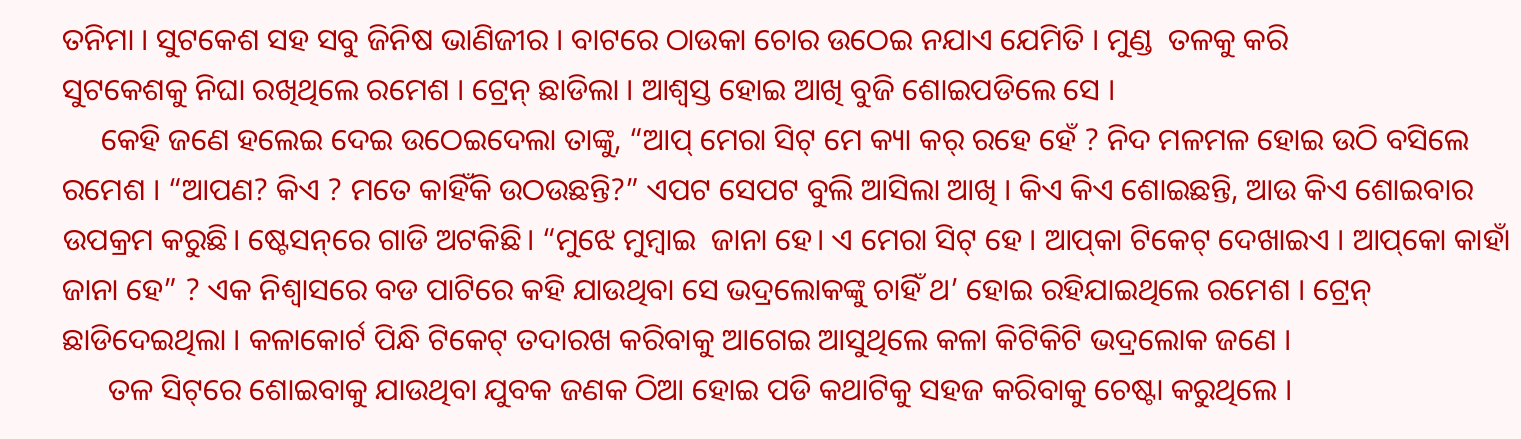ତନିମା । ସୁଟକେଶ ସହ ସବୁ ଜିନିଷ ଭାଣିଜୀର । ବାଟରେ ଠାଉକା ଚୋର ଉଠେଇ ନଯାଏ ଯେମିତି । ମୁଣ୍ଡ  ତଳକୁ କରି
ସୁଟକେଶକୁ ନିଘା ରଖିଥିଲେ ରମେଶ । ଟ୍ରେନ୍ ଛାଡିଲା । ଆଶ୍ୱସ୍ତ ହୋଇ ଆଖି ବୁଜି ଶୋଇପଡିଲେ ସେ ।
     କେହି ଜଣେ ହଲେଇ ଦେଇ ଉଠେଇଦେଲା ତାଙ୍କୁ, “ଆପ୍ ମେରା ସିଟ୍ ମେ କ୍ୟା କର୍ ରହେ ହେଁ ? ନିଦ ମଳମଳ ହୋଇ ଉଠି ବସିଲେ ରମେଶ । “ଆପଣ? କିଏ ? ମତେ କାହିଁକି ଉଠଉଛନ୍ତି?” ଏପଟ ସେପଟ ବୁଲି ଆସିଲା ଆଖି । କିଏ କିଏ ଶୋଇଛନ୍ତି, ଆଉ କିଏ ଶୋଇବାର ଉପକ୍ରମ କରୁଛି। ଷ୍ଟେସନ୍‌ରେ ଗାଡି ଅଟକିଛି। “ମୁଝେ ମୁମ୍ବାଇ  ଜାନା ହେ। ଏ ମେରା ସିଟ୍ ହେ । ଆପ୍‌କା ଟିକେଟ୍ ଦେଖାଇଏ । ଆପ୍‌କୋ କାହାଁ ଜାନା ହେ” ? ଏକ ନିଶ୍ବାସରେ ବଡ ପାଟିରେ କହି ଯାଉଥିବା ସେ ଭଦ୍ରଲୋକଙ୍କୁ ଚାହିଁ ଥ’ ହୋଇ ରହିଯାଇଥିଲେ ରମେଶ । ଟ୍ରେନ୍ ଛାଡିଦେଇଥିଲା । କଳାକୋର୍ଟ ପିନ୍ଧି ଟିକେଟ୍ ତଦାରଖ କରିବାକୁ ଆଗେଇ ଆସୁଥିଲେ କଳା କିଟିକିଟି ଭଦ୍ରଲୋକ ଜଣେ ।
      ତଳ ସିଟ୍‌ରେ ଶୋଇବାକୁ ଯାଉଥିବା ଯୁବକ ଜଣକ ଠିଆ ହୋଇ ପଡି କଥାଟିକୁ ସହଜ କରିବାକୁ ଚେଷ୍ଟା କରୁଥିଲେ ।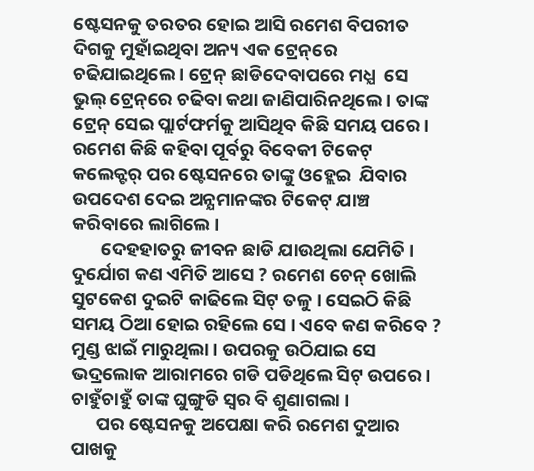ଷ୍ଟେସନକୁ ତରତର ହୋଇ ଆସି ରମେଶ ବିପରୀତ ଦିଗକୁ ମୁହାଁଇଥିବା ଅନ୍ୟ ଏକ ଟ୍ରେନ୍‌ରେ ଚଢିଯାଇଥିଲେ । ଟ୍ରେନ୍ ଛାଡିଦେବାପରେ ମଧ୍ଯ  ସେ ଭୁଲ୍ ଟ୍ରେନ୍‌ରେ ଚଢିବା କଥା ଜାଣିପାରିନଥିଲେ । ତାଙ୍କ ଟ୍ରେନ୍ ସେଇ ପ୍ଲାର୍ଟଫର୍ମକୁ ଆସିଥିବ କିଛି ସମୟ ପରେ । ରମେଶ କିଛି କହିବା ପୂର୍ବରୁ ବିବେକୀ ଟିକେଟ୍ କଲେକ୍ଟର୍ ପର ଷ୍ଟେସନରେ ତାଙ୍କୁ ଓହ୍ଲେଇ  ଯିବାର ଉପଦେଶ ଦେଇ ଅନ୍ଯମାନଙ୍କର ଟିକେଟ୍ ଯାଞ୍ଚ  କରିବାରେ ଲାଗିଲେ ।
       ଦେହହାତରୁ ଜୀବନ ଛାଡି ଯାଉଥିଲା ଯେମିତି । ଦୁର୍ଯୋଗ କଣ ଏମିତି ଆସେ ? ରମେଶ ଚେନ୍ ଖୋଲି ସୁଟକେଶ ଦୁଇଟି କାଢିଲେ ସିଟ୍ ତଳୁ । ସେଇଠି କିଛି ସମୟ ଠିଆ ହୋଇ ରହିଲେ ସେ । ଏବେ କଣ କରିବେ ?  ମୁଣ୍ଡ ଝାଇଁ ମାରୁଥିଲା । ଉପରକୁ ଉଠିଯାଇ ସେ ଭଦ୍ରଲୋକ ଆରାମରେ ଗଡି ପଡିଥିଲେ ସିଟ୍ ଉପରେ । ଚାହୁଁଚାହୁଁ ତାଙ୍କ ଘୁଙ୍ଗୁଡି ସ୍ୱର ବି ଶୁଣାଗଲା ।
      ପର ଷ୍ଟେସନକୁ ଅପେକ୍ଷା କରି ରମେଶ ଦୁଆର ପାଖକୁ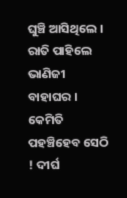ଘୁଞ୍ଚି ଆସିଥିଲେ । ରାତି ପାହିଲେ ଭାଣିଜୀ ବାହାଘର । କେମିତି ପହଞ୍ଚିହେବ ସେଠି ! ଦୀର୍ଘ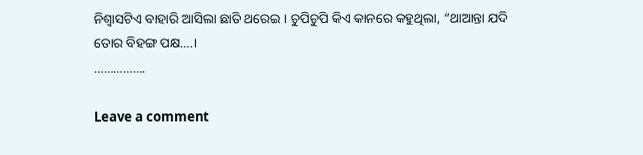ନିଶ୍ବାସଟିଏ ବାହାରି ଆସିଲା ଛାତି ଥରେଇ । ଚୁପିଚୁପି କିଏ କାନରେ କହୁଥିଲା, “ଥାଆନ୍ତା ଯଦି ତୋର ବିହଙ୍ଗ ପକ୍ଷ….।
…………….

Leave a comment